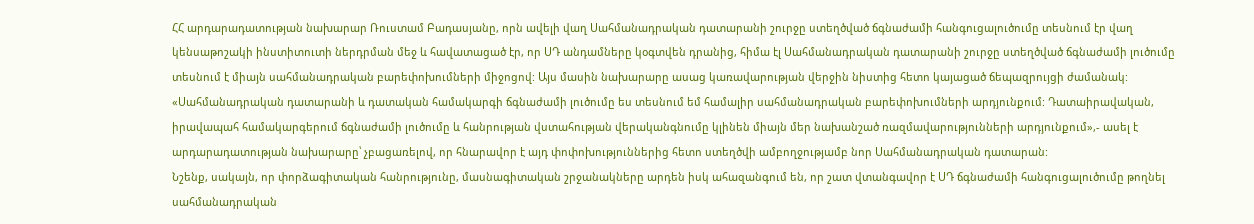ՀՀ արդարադատության նախարար Ռուստամ Բադասյանը, որն ավելի վաղ Սահմանադրական դատարանի շուրջը ստեղծված ճգնաժամի հանգուցալուծումը տեսնում էր վաղ կենսաթոշակի ինստիտուտի ներդրման մեջ և հավատացած էր, որ ՍԴ անդամները կօգտվեն դրանից, հիմա էլ Սահմանադրական դատարանի շուրջը ստեղծված ճգնաժամի լուծումը տեսնում է միայն սահմանադրական բարեփոխումների միջոցով: Այս մասին նախարարը ասաց կառավարության վերջին նիստից հետո կայացած ճեպազրույցի ժամանակ: «Սահմանադրական դատարանի և դատական համակարգի ճգնաժամի լուծումը ես տեսնում եմ համալիր սահմանադրական բարեփոխումների արդյունքում: Դատաիրավական, իրավապահ համակարգերում ճգնաժամի լուծումը և հանրության վստահության վերականգնումը կլինեն միայն մեր նախանշած ռազմավարությունների արդյունքում»,- ասել է արդարադատության նախարարը՝ չբացառելով, որ հնարավոր է այդ փոփոխություններից հետո ստեղծվի ամբողջությամբ նոր Սահմանադրական դատարան:
Նշենք, սակայն, որ փորձագիտական հանրությունը, մասնագիտական շրջանակները արդեն իսկ ահազանգում են, որ շատ վտանգավոր է ՍԴ ճգնաժամի հանգուցալուծումը թողնել սահմանադրական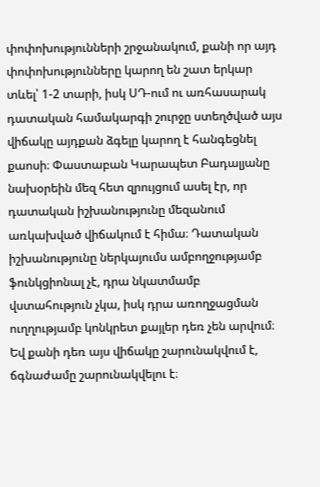փոփոխությունների շրջանակում, քանի որ այդ փոփոխությունները կարող են շատ երկար տևել՝ 1-2 տարի, իսկ ՍԴ-ում ու առհասարակ դատական համակարգի շուրջը ստեղծված այս վիճակը այդքան ձգելը կարող է հանգեցնել քաոսի։ Փաստաբան Կարապետ Բադալյանը նախօրեին մեզ հետ զրույցում ասել էր, որ դատական իշխանությունը մեզանում առկախված վիճակում է հիմա։ Դատական իշխանությունը ներկայումս ամբողջությամբ ֆունկցիոնալ չէ, դրա նկատմամբ վստահություն չկա, իսկ դրա առողջացման ուղղությամբ կոնկրետ քայլեր դեռ չեն արվում։ Եվ քանի դեռ այս վիճակը շարունակվում է, ճգնաժամը շարունակվելու է։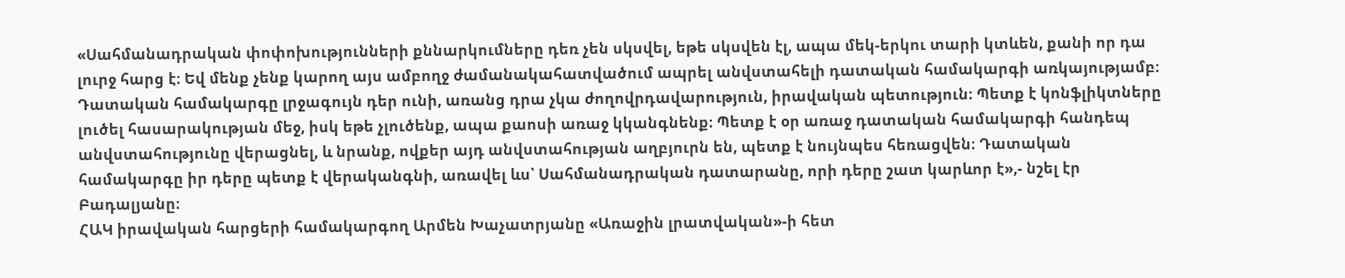«Սահմանադրական փոփոխությունների քննարկումները դեռ չեն սկսվել, եթե սկսվեն էլ, ապա մեկ-երկու տարի կտևեն, քանի որ դա լուրջ հարց է։ Եվ մենք չենք կարող այս ամբողջ ժամանակահատվածում ապրել անվստահելի դատական համակարգի առկայությամբ։ Դատական համակարգը լրջագույն դեր ունի, առանց դրա չկա ժողովրդավարություն, իրավական պետություն։ Պետք է կոնֆլիկտները լուծել հասարակության մեջ, իսկ եթե չլուծենք, ապա քաոսի առաջ կկանգնենք։ Պետք է օր առաջ դատական համակարգի հանդեպ անվստահությունը վերացնել, և նրանք, ովքեր այդ անվստահության աղբյուրն են, պետք է նույնպես հեռացվեն։ Դատական համակարգը իր դերը պետք է վերականգնի, առավել ևս՝ Սահմանադրական դատարանը, որի դերը շատ կարևոր է»,- նշել էր Բադալյանը։
ՀԱԿ իրավական հարցերի համակարգող Արմեն Խաչատրյանը «Առաջին լրատվական»-ի հետ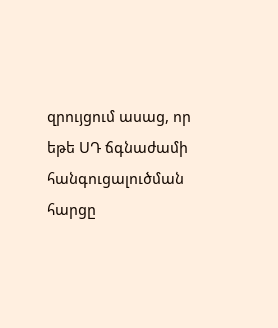զրույցում ասաց, որ եթե ՍԴ ճգնաժամի հանգուցալուծման հարցը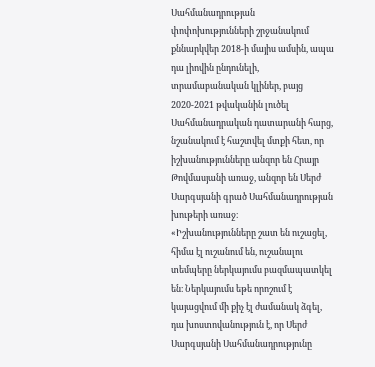Սահմանադրության փոփոխությունների շրջանակում քննարկվեր 2018-ի մայիս ամսին, ապա դա լիովին ընդունելի, տրամաբանական կլիներ, բայց 2020-2021 թվականին լուծել Սահմանադրական դատարանի հարց, նշանակում է հաշտվել մտքի հետ, որ իշխանությունները անզոր են Հրայր Թովմասյանի առաջ, անզոր են Սերժ Սարգսյանի գրած Սահմանադրության խութերի առաջ։
«Իշխանությունները շատ են ուշացել, հիմա էլ ուշանում են, ուշանալու տեմպերը ներկայումս բազմապատկել են։ Ներկայումս եթե որոշում է կայացվում մի քիչ էլ ժամանակ ձգել, դա խոստովանություն է, որ Սերժ Սարգսյանի Սահմանադրությունը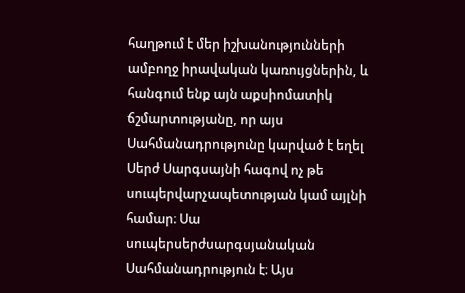հաղթում է մեր իշխանությունների ամբողջ իրավական կառույցներին, և հանգում ենք այն աքսիոմատիկ ճշմարտությանը, որ այս Սահմանադրությունը կարված է եղել Սերժ Սարգսայնի հագով ոչ թե սուպերվարչապետության կամ այլնի համար։ Սա սուպերսերժսարգսյանական Սահմանադրություն է։ Այս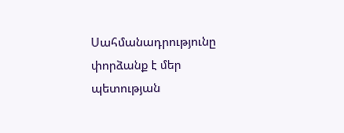Սահմանադրությունը փորձանք է մեր պետության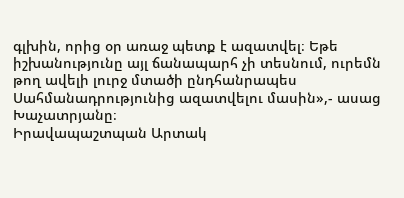գլխին, որից օր առաջ պետք է ազատվել։ Եթե իշխանությունը այլ ճանապարհ չի տեսնում, ուրեմն թող ավելի լուրջ մտածի ընդհանրապես Սահմանադրությունից ազատվելու մասին»,- ասաց Խաչատրյանը։
Իրավապաշտպան Արտակ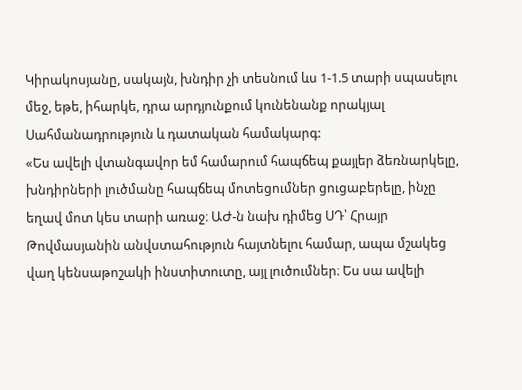Կիրակոսյանը, սակայն, խնդիր չի տեսնում ևս 1-1.5 տարի սպասելու մեջ, եթե, իհարկե, դրա արդյունքում կունենանք որակյալ Սահմանադրություն և դատական համակարգ:
«Ես ավելի վտանգավոր եմ համարում հապճեպ քայլեր ձեռնարկելը, խնդիրների լուծմանը հապճեպ մոտեցումներ ցուցաբերելը, ինչը եղավ մոտ կես տարի առաջ։ ԱԺ-ն նախ դիմեց ՍԴ՝ Հրայր Թովմասյանին անվստահություն հայտնելու համար, ապա մշակեց վաղ կենսաթոշակի ինստիտուտը, այլ լուծումներ։ Ես սա ավելի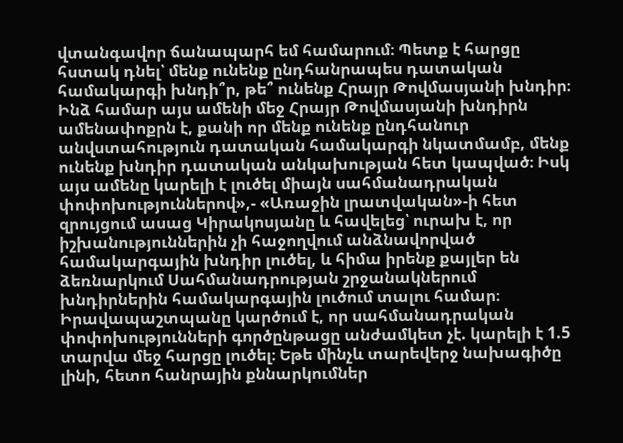վտանգավոր ճանապարհ եմ համարում։ Պետք է հարցը հստակ դնել՝ մենք ունենք ընդհանրապես դատական համակարգի խնդի՞ր, թե՞ ունենք Հրայր Թովմասյանի խնդիր։ Ինձ համար այս ամենի մեջ Հրայր Թովմասյանի խնդիրն ամենափոքրն է, քանի որ մենք ունենք ընդհանուր անվստահություն դատական համակարգի նկատմամբ, մենք ունենք խնդիր դատական անկախության հետ կապված։ Իսկ այս ամենը կարելի է լուծել միայն սահմանադրական փոփոխություններով»,- «Առաջին լրատվական»-ի հետ զրույցում ասաց Կիրակոսյանը և հավելեց՝ ուրախ է, որ իշխանություններին չի հաջողվում անձնավորված համակարգային խնդիր լուծել, և հիմա իրենք քայլեր են ձեռնարկում Սահմանադրության շրջանակներում խնդիրներին համակարգային լուծում տալու համար։
Իրավապաշտպանը կարծում է, որ սահմանադրական փոփոխությունների գործընթացը անժամկետ չէ. կարելի է 1.5 տարվա մեջ հարցը լուծել։ Եթե մինչև տարեվերջ նախագիծը լինի, հետո հանրային քննարկումներ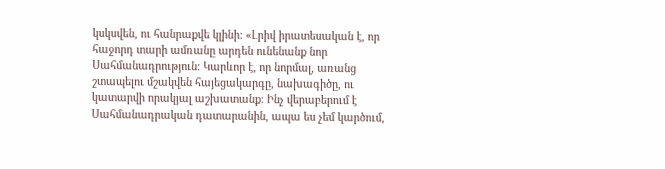կսկսվեն, ու հանրաքվե կլինի: «Լրիվ իրատեսական է, որ հաջորդ տարի ամռանը արդեն ունենանք նոր Սահմանադրություն։ Կարևոր է, որ նորմալ, առանց շտապելու մշակվեն հայեցակարգը, նախագիծը, ու կատարվի որակյալ աշխատանք։ Ինչ վերաբերում է Սահմանադրական դատարանին, ապա ես չեմ կարծում,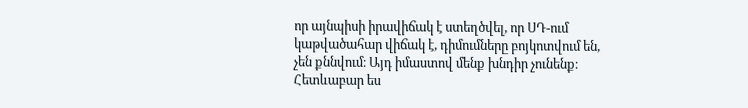որ այնպիսի իրավիճակ է ստեղծվել, որ ՍԴ-ում կաթվածահար վիճակ է, դիմումները բոյկոտվում են, չեն քննվում։ Այդ իմաստով մենք խնդիր չունենք։ Հետևաբար ես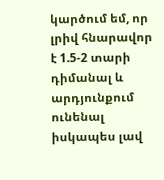կարծում եմ, որ լրիվ հնարավոր է 1.5-2 տարի դիմանալ և արդյունքում ունենալ իսկապես լավ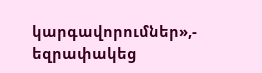կարգավորումներ»,- եզրափակեց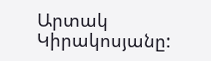Արտակ Կիրակոսյանը: